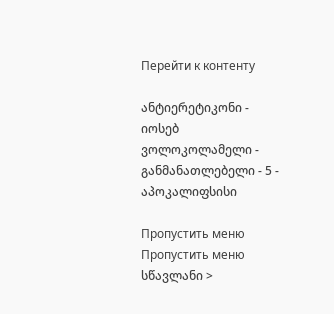Перейти к контенту

ანტიერეტიკონი - იოსებ ვოლოკოლამელი - განმანათლებელი - 5 - აპოკალიფსისი

Пропустить меню
Пропустить меню
სწავლანი >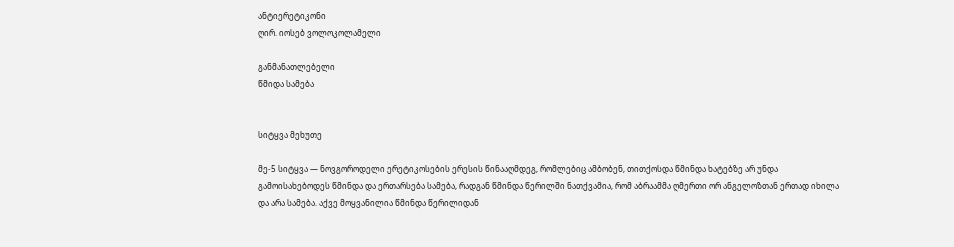ანტიერეტიკონი
ღირ. იოსებ ვოლოკოლამელი

განმანათლებელი
წმიდა სამება


სიტყვა მეხუთე

მე-5 სიტყვა — ნოვგოროდელი ერეტიკოსების ერესის წინააღმდეგ, რომლებიც ამბობენ, თითქოსდა წმინდა ხატებზე არ უნდა გამოისახებოდეს წმინდა და ერთარსება სამება, რადგან წმინდა წერილში ნათქვამია, რომ აბრაამმა ღმერთი ორ ანგელოზთან ერთად იხილა და არა სამება. აქვე მოყვანილია წმინდა წერილიდან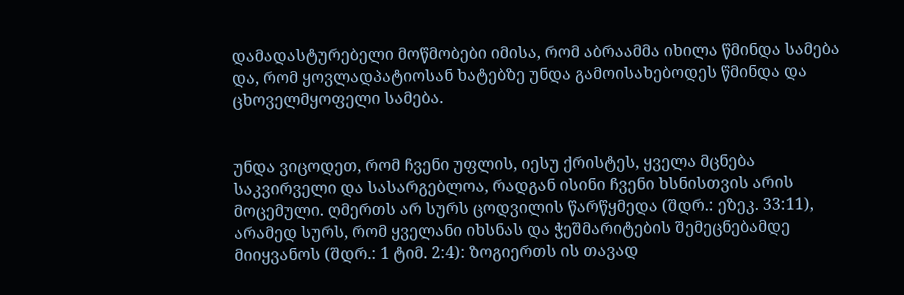დამადასტურებელი მოწმობები იმისა, რომ აბრაამმა იხილა წმინდა სამება და, რომ ყოვლადპატიოსან ხატებზე უნდა გამოისახებოდეს წმინდა და ცხოველმყოფელი სამება.


უნდა ვიცოდეთ, რომ ჩვენი უფლის, იესუ ქრისტეს, ყველა მცნება საკვირველი და სასარგებლოა, რადგან ისინი ჩვენი ხსნისთვის არის მოცემული. ღმერთს არ სურს ცოდვილის წარწყმედა (შდრ.: ეზეკ. 33:11), არამედ სურს, რომ ყველანი იხსნას და ჭეშმარიტების შემეცნებამდე მიიყვანოს (შდრ.: 1 ტიმ. 2:4): ზოგიერთს ის თავად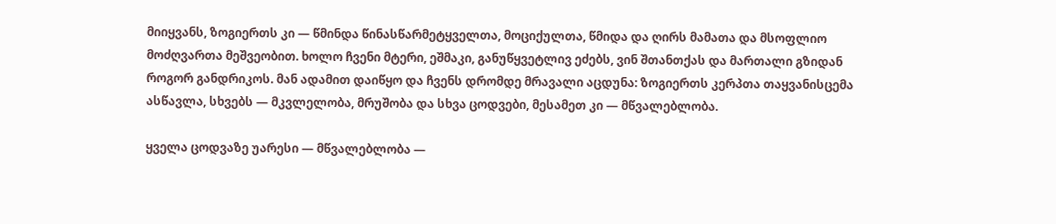მიიყვანს, ზოგიერთს კი — წმინდა წინასწარმეტყველთა, მოციქულთა, წმიდა და ღირს მამათა და მსოფლიო მოძღვართა მეშვეობით. ხოლო ჩვენი მტერი, ეშმაკი, განუწყვეტლივ ეძებს, ვინ შთანთქას და მართალი გზიდან როგორ განდრიკოს. მან ადამით დაიწყო და ჩვენს დრომდე მრავალი აცდუნა: ზოგიერთს კერპთა თაყვანისცემა ასწავლა, სხვებს — მკვლელობა, მრუშობა და სხვა ცოდვები, მესამეთ კი — მწვალებლობა.

ყველა ცოდვაზე უარესი — მწვალებლობა —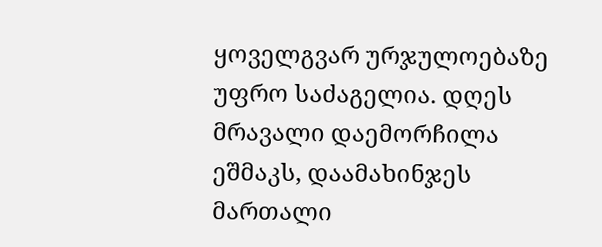ყოველგვარ ურჯულოებაზე უფრო საძაგელია. დღეს მრავალი დაემორჩილა ეშმაკს, დაამახინჯეს მართალი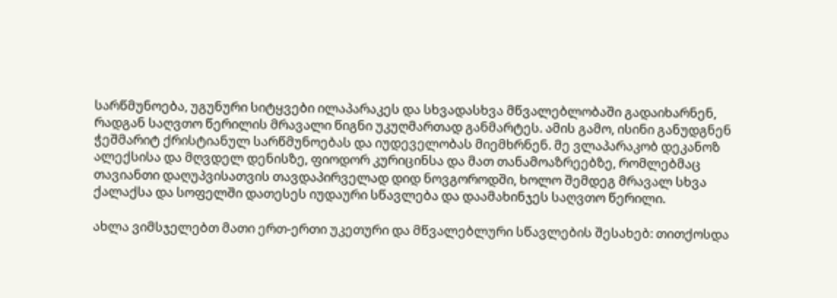სარწმუნოება, უგუნური სიტყვები ილაპარაკეს და სხვადასხვა მწვალებლობაში გადაიხარნენ, რადგან საღვთო წერილის მრავალი წიგნი უკუღმართად განმარტეს. ამის გამო, ისინი განუდგნენ ჭეშმარიტ ქრისტიანულ სარწმუნოებას და იუდეველობას მიემხრნენ. მე ვლაპარაკობ დეკანოზ ალექსისა და მღვდელ დენისზე, ფიოდორ კურიცინსა და მათ თანამოაზრეებზე, რომლებმაც თავიანთი დაღუპვისათვის თავდაპირველად დიდ ნოვგოროდში, ხოლო შემდეგ მრავალ სხვა ქალაქსა და სოფელში დათესეს იუდაური სწავლება და დაამახინჯეს საღვთო წერილი.

ახლა ვიმსჯელებთ მათი ერთ-ერთი უკეთური და მწვალებლური სწავლების შესახებ: თითქოსდა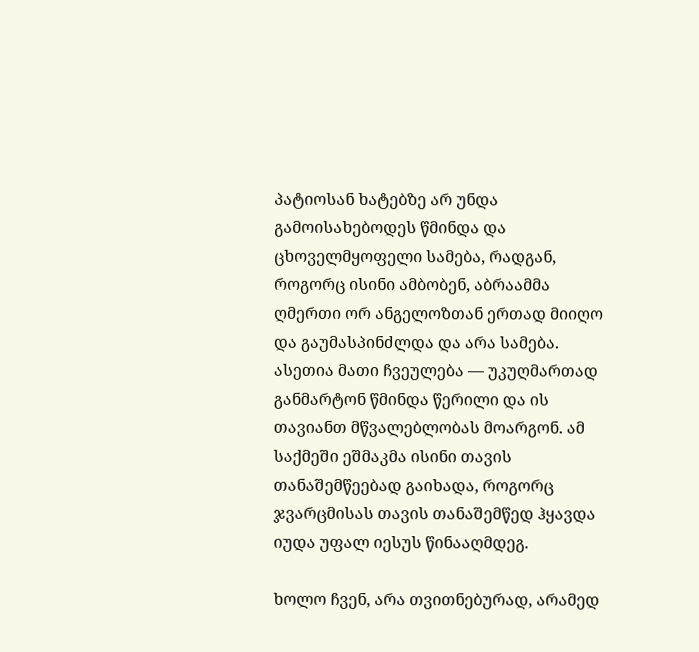პატიოსან ხატებზე არ უნდა გამოისახებოდეს წმინდა და ცხოველმყოფელი სამება, რადგან, როგორც ისინი ამბობენ, აბრაამმა ღმერთი ორ ანგელოზთან ერთად მიიღო და გაუმასპინძლდა და არა სამება. ასეთია მათი ჩვეულება — უკუღმართად განმარტონ წმინდა წერილი და ის თავიანთ მწვალებლობას მოარგონ. ამ საქმეში ეშმაკმა ისინი თავის თანაშემწეებად გაიხადა, როგორც ჯვარცმისას თავის თანაშემწედ ჰყავდა იუდა უფალ იესუს წინააღმდეგ.

ხოლო ჩვენ, არა თვითნებურად, არამედ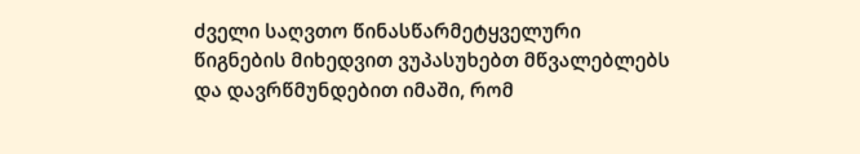ძველი საღვთო წინასწარმეტყველური წიგნების მიხედვით ვუპასუხებთ მწვალებლებს და დავრწმუნდებით იმაში, რომ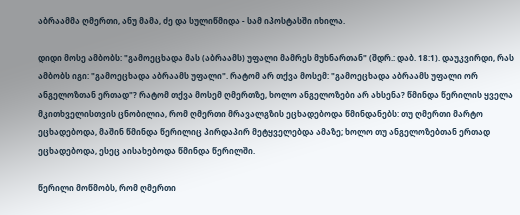აბრაამმა ღმერთი, ანუ მამა, ძე და სულიწმიდა - სამ იპოსტასში იხილა.

დიდი მოსე ამბობს: "გამოეცხადა მას (აბრაამს) უფალი მამრეს მუხნართან" (შდრ.: დაბ. 18:1). დაუკვირდი, რას ამბობს იგი: "გამოეცხადა აბრაამს უფალი". რატომ არ თქვა მოსემ: "გამოეცხადა აბრაამს უფალი ორ ანგელოზთან ერთად"? რატომ თქვა მოსემ ღმერთზე, ხოლო ანგელოზები არ ახსენა? წმინდა წერილის ყველა მკითხველისთვის ცნობილია, რომ ღმერთი მრავალგზის ეცხადებოდა წმინდანებს: თუ ღმერთი მარტო ეცხადებოდა, მაშინ წმინდა წერილიც პირდაპირ მეტყველებდა ამაზე; ხოლო თუ ანგელოზებთან ერთად ეცხადებოდა, ესეც აისახებოდა წმინდა წერილში.

წერილი მოწმობს, რომ ღმერთი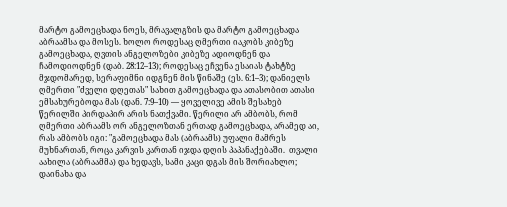მარტო გამოეცხადა ნოეს, მრავალგზის და მარტო გამოეცხადა აბრაამსა და მოსეს. ხოლო როდესაც ღმერთი იაკობს კიბეზე გამოეცხადა, ღვთის ანგელოზები კიბეზე ადიოდნენ და ჩამოდიოდნენ (დაბ. 28:12–13); როდესაც ეჩვენა ესაიას ტახტზე მჯდომარედ, სერაფიმნი იდგნენ მის წინაშე (ეს. 6:1–3); დანიელს ღმერთი "ძველი დღეთას" სახით გამოეცხადა და ათასობით ათასი ემსახურებოდა მას (დან. 7:9–10) — ყოველივე ამის შესახებ წერილში პირდაპირ არის ნათქვამი. წერილი არ ამბობს, რომ ღმერთი აბრაამს ორ ანგელოზთან ერთად გამოეცხადა, არამედ აი, რას ამბობს იგი: "გამოეცხადა მას (აბრაამს) უფალი მამრეს მუხნართან, როცა კარვის კართან იჯდა დღის პაპანაქებაში.  თვალი აახილა (აბრაამმა) და ხედავს, სამი კაცი დგას მის შორიახლო; დაინახა და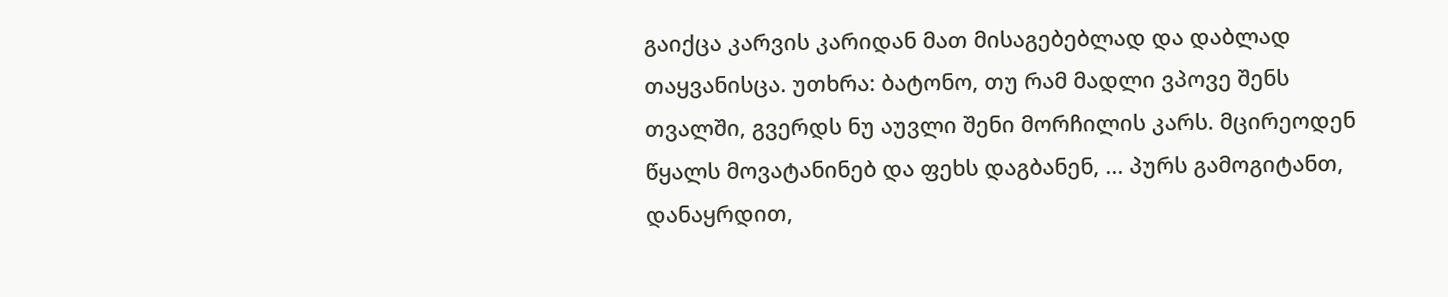გაიქცა კარვის კარიდან მათ მისაგებებლად და დაბლად თაყვანისცა. უთხრა: ბატონო, თუ რამ მადლი ვპოვე შენს თვალში, გვერდს ნუ აუვლი შენი მორჩილის კარს. მცირეოდენ წყალს მოვატანინებ და ფეხს დაგბანენ, ... პურს გამოგიტანთ, დანაყრდით,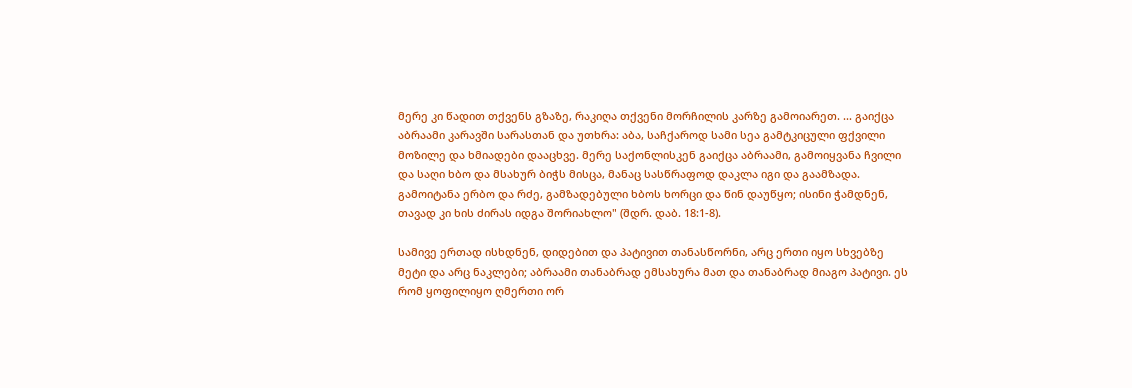მერე კი წადით თქვენს გზაზე, რაკიღა თქვენი მორჩილის კარზე გამოიარეთ. ... გაიქცა აბრაამი კარავში სარასთან და უთხრა: აბა, საჩქაროდ სამი სეა გამტკიცული ფქვილი მოზილე და ხმიადები დააცხვე. მერე საქონლისკენ გაიქცა აბრაამი, გამოიყვანა ჩვილი და საღი ხბო და მსახურ ბიჭს მისცა, მანაც სასწრაფოდ დაკლა იგი და გაამზადა. გამოიტანა ერბო და რძე, გამზადებული ხბოს ხორცი და წინ დაუწყო; ისინი ჭამდნენ, თავად კი ხის ძირას იდგა შორიახლო" (შდრ. დაბ. 18:1-8).

სამივე ერთად ისხდნენ, დიდებით და პატივით თანასწორნი, არც ერთი იყო სხვებზე მეტი და არც ნაკლები; აბრაამი თანაბრად ემსახურა მათ და თანაბრად მიაგო პატივი. ეს რომ ყოფილიყო ღმერთი ორ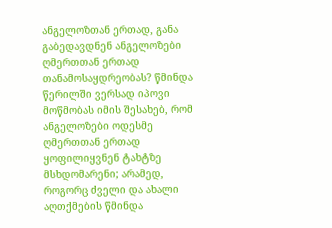ანგელოზთან ერთად, განა გაბედავდნენ ანგელოზები ღმერთთან ერთად თანამოსაყდრეობას? წმინდა წერილში ვერსად იპოვი მოწმობას იმის შესახებ, რომ ანგელოზები ოდესმე ღმერთთან ერთად ყოფილიყვნენ ტახტზე მსხდომარენი; არამედ,  როგორც ძველი და ახალი აღთქმების წმინდა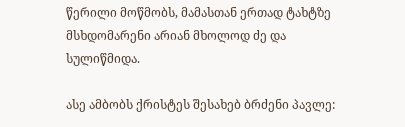წერილი მოწმობს, მამასთან ერთად ტახტზე მსხდომარენი არიან მხოლოდ ძე და სულიწმიდა.

ასე ამბობს ქრისტეს შესახებ ბრძენი პავლე: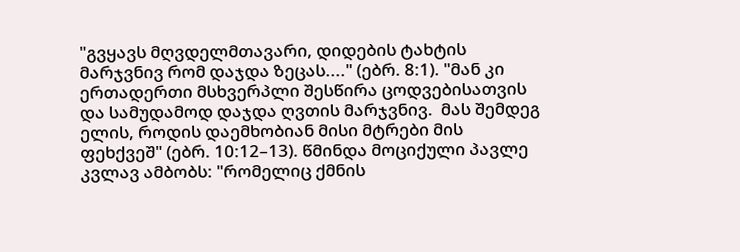"გვყავს მღვდელმთავარი, დიდების ტახტის მარჯვნივ რომ დაჯდა ზეცას...." (ებრ. 8:1). "მან კი ერთადერთი მსხვერპლი შესწირა ცოდვებისათვის და სამუდამოდ დაჯდა ღვთის მარჯვნივ.  მას შემდეგ ელის, როდის დაემხობიან მისი მტრები მის ფეხქვეშ" (ებრ. 10:12–13). წმინდა მოციქული პავლე კვლავ ამბობს: "რომელიც ქმნის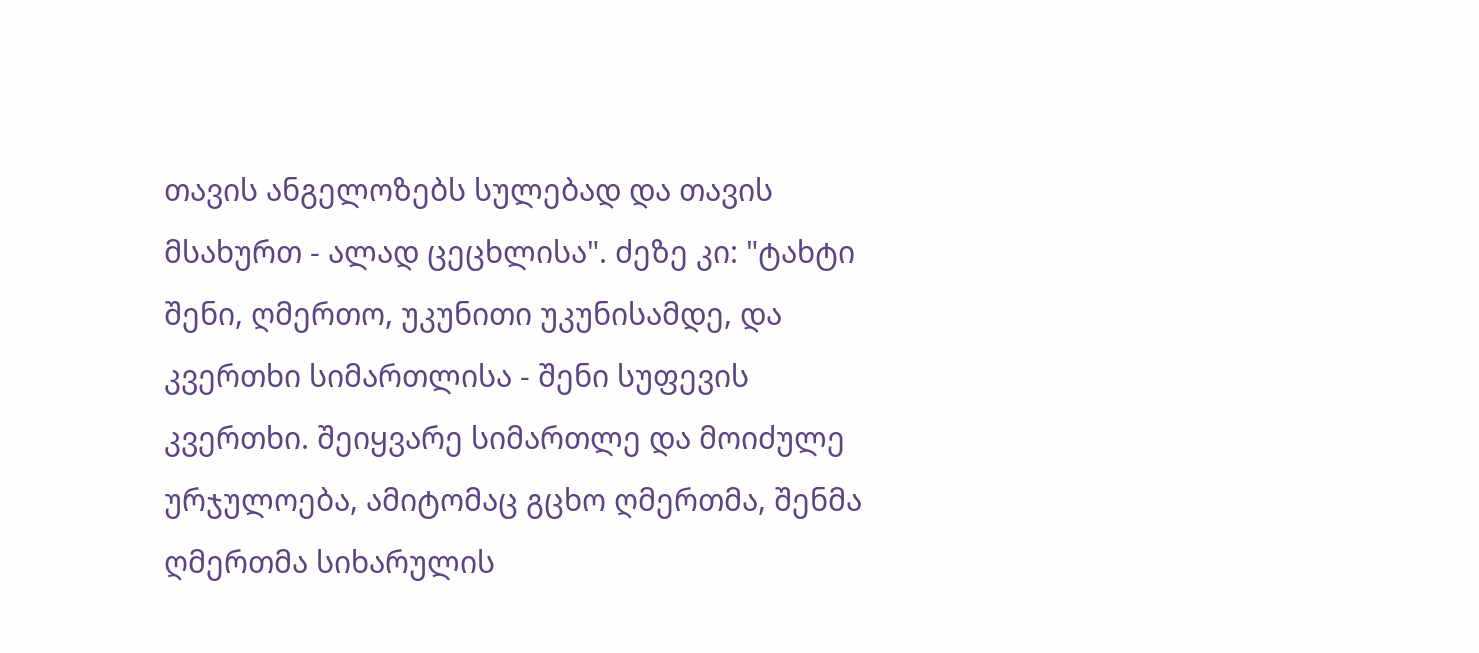თავის ანგელოზებს სულებად და თავის მსახურთ - ალად ცეცხლისა". ძეზე კი: "ტახტი შენი, ღმერთო, უკუნითი უკუნისამდე, და კვერთხი სიმართლისა - შენი სუფევის კვერთხი. შეიყვარე სიმართლე და მოიძულე ურჯულოება, ამიტომაც გცხო ღმერთმა, შენმა ღმერთმა სიხარულის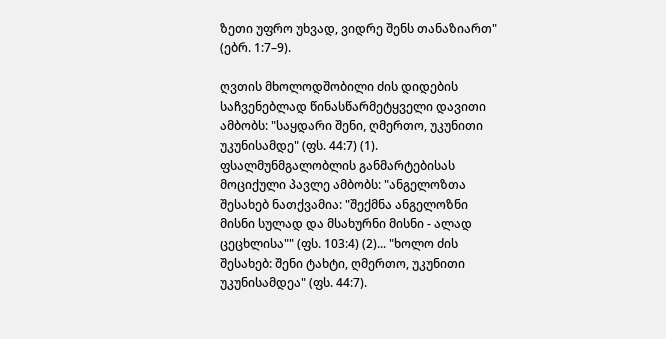ზეთი უფრო უხვად, ვიდრე შენს თანაზიართ" (ებრ. 1:7–9).

ღვთის მხოლოდშობილი ძის დიდების საჩვენებლად წინასწარმეტყველი დავითი ამბობს: "საყდარი შენი, ღმერთო, უკუნითი უკუნისამდე" (ფს. 44:7) (1). ფსალმუნმგალობლის განმარტებისას მოციქული პავლე ამბობს: "ანგელოზთა შესახებ ნათქვამია: "შექმნა ანგელოზნი მისნი სულად და მსახურნი მისნი - ალად ცეცხლისა"" (ფს. 103:4) (2)... "ხოლო ძის შესახებ: შენი ტახტი, ღმერთო, უკუნითი უკუნისამდეა" (ფს. 44:7).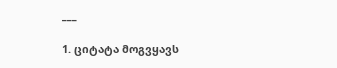___

1. ციტატა მოგვყავს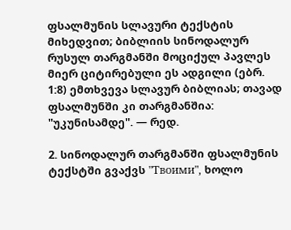ფსალმუნის სლავური ტექსტის მიხედვით; ბიბლიის სინოდალურ რუსულ თარგმანში მოციქულ პავლეს მიერ ციტირებული ეს ადგილი (ებრ. 1:8) ემთხვევა სლავურ ბიბლიას; თავად ფსალმუნში კი თარგმანშია: "უკუნისამდე". — რედ.

2. სინოდალურ თარგმანში ფსალმუნის ტექსტში გვაქვს "Твоими", ხოლო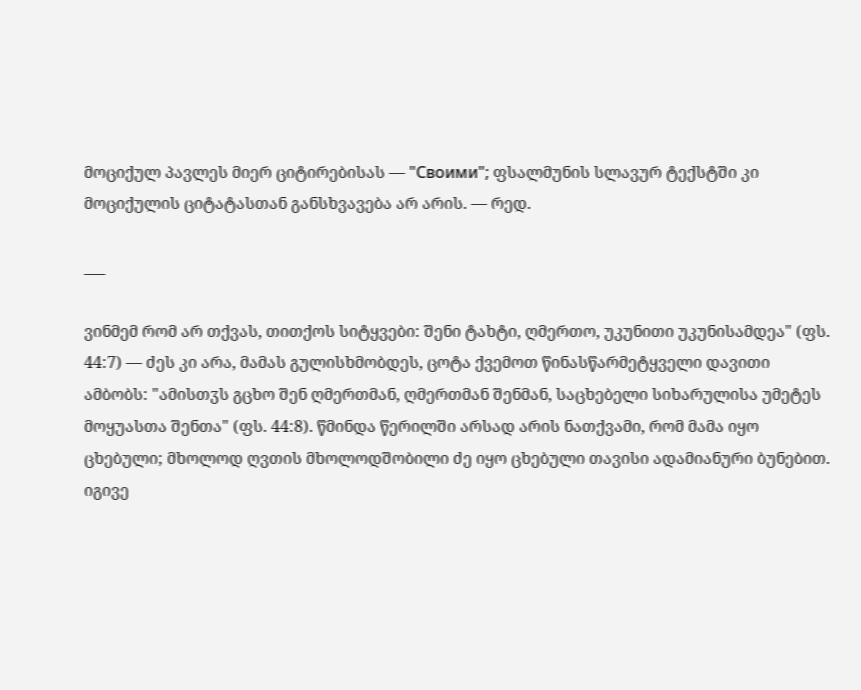მოციქულ პავლეს მიერ ციტირებისას — "Своими"; ფსალმუნის სლავურ ტექსტში კი მოციქულის ციტატასთან განსხვავება არ არის. — რედ.

___

ვინმემ რომ არ თქვას, თითქოს სიტყვები: შენი ტახტი, ღმერთო, უკუნითი უკუნისამდეა" (ფს. 44:7) — ძეს კი არა, მამას გულისხმობდეს, ცოტა ქვემოთ წინასწარმეტყველი დავითი ამბობს: "ამისთჳს გცხო შენ ღმერთმან, ღმერთმან შენმან, საცხებელი სიხარულისა უმეტეს მოყუასთა შენთა" (ფს. 44:8). წმინდა წერილში არსად არის ნათქვამი, რომ მამა იყო ცხებული; მხოლოდ ღვთის მხოლოდშობილი ძე იყო ცხებული თავისი ადამიანური ბუნებით. იგივე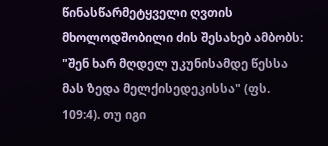წინასწარმეტყველი ღვთის მხოლოდშობილი ძის შესახებ ამბობს: "შენ ხარ მღდელ უკუნისამდე წესსა მას ზედა მელქისედეკისსა" (ფს. 109:4). თუ იგი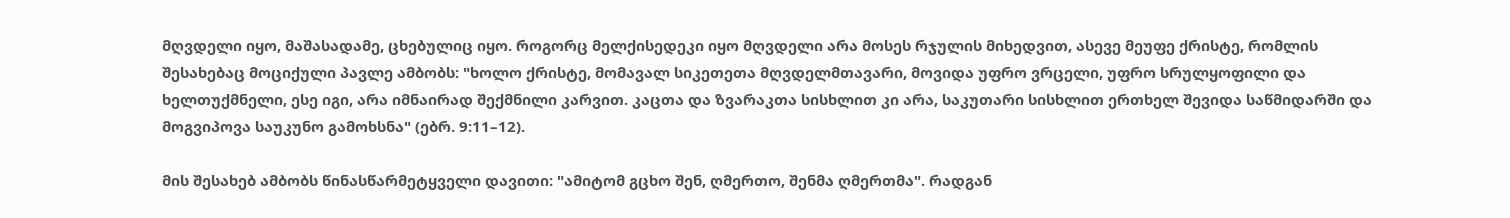მღვდელი იყო, მაშასადამე, ცხებულიც იყო. როგორც მელქისედეკი იყო მღვდელი არა მოსეს რჯულის მიხედვით, ასევე მეუფე ქრისტე, რომლის შესახებაც მოციქული პავლე ამბობს: "ხოლო ქრისტე, მომავალ სიკეთეთა მღვდელმთავარი, მოვიდა უფრო ვრცელი, უფრო სრულყოფილი და ხელთუქმნელი, ესე იგი, არა იმნაირად შექმნილი კარვით. კაცთა და ზვარაკთა სისხლით კი არა, საკუთარი სისხლით ერთხელ შევიდა საწმიდარში და მოგვიპოვა საუკუნო გამოხსნა" (ებრ. 9:11–12).

მის შესახებ ამბობს წინასწარმეტყველი დავითი: "ამიტომ გცხო შენ, ღმერთო, შენმა ღმერთმა". რადგან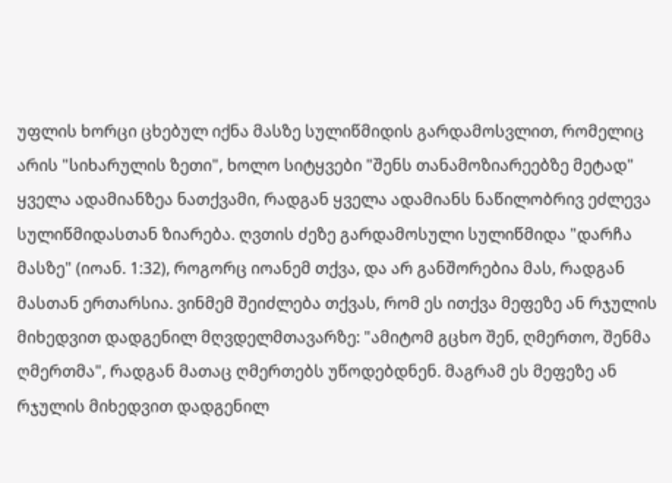უფლის ხორცი ცხებულ იქნა მასზე სულიწმიდის გარდამოსვლით, რომელიც არის "სიხარულის ზეთი", ხოლო სიტყვები "შენს თანამოზიარეებზე მეტად" ყველა ადამიანზეა ნათქვამი, რადგან ყველა ადამიანს ნაწილობრივ ეძლევა სულიწმიდასთან ზიარება. ღვთის ძეზე გარდამოსული სულიწმიდა "დარჩა მასზე" (იოან. 1:32), როგორც იოანემ თქვა, და არ განშორებია მას, რადგან მასთან ერთარსია. ვინმემ შეიძლება თქვას, რომ ეს ითქვა მეფეზე ან რჯულის მიხედვით დადგენილ მღვდელმთავარზე: "ამიტომ გცხო შენ, ღმერთო, შენმა ღმერთმა", რადგან მათაც ღმერთებს უწოდებდნენ. მაგრამ ეს მეფეზე ან რჯულის მიხედვით დადგენილ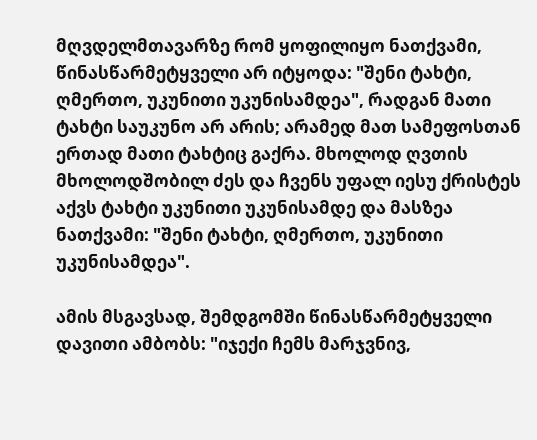მღვდელმთავარზე რომ ყოფილიყო ნათქვამი, წინასწარმეტყველი არ იტყოდა: "შენი ტახტი, ღმერთო, უკუნითი უკუნისამდეა", რადგან მათი ტახტი საუკუნო არ არის; არამედ მათ სამეფოსთან ერთად მათი ტახტიც გაქრა. მხოლოდ ღვთის მხოლოდშობილ ძეს და ჩვენს უფალ იესუ ქრისტეს აქვს ტახტი უკუნითი უკუნისამდე და მასზეა ნათქვამი: "შენი ტახტი, ღმერთო, უკუნითი უკუნისამდეა".

ამის მსგავსად, შემდგომში წინასწარმეტყველი დავითი ამბობს: "იჯექი ჩემს მარჯვნივ,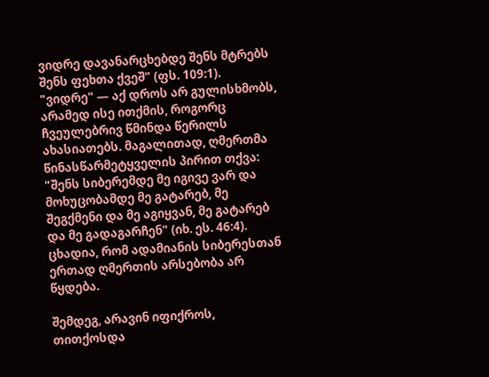ვიდრე დავანარცხებდე შენს მტრებს შენს ფეხთა ქვეშ" (ფს. 109:1). "ვიდრე" — აქ დროს არ გულისხმობს, არამედ ისე ითქმის, როგორც ჩვეულებრივ წმინდა წერილს ახასიათებს. მაგალითად, ღმერთმა წინასწარმეტყველის პირით თქვა: "შენს სიბერემდე მე იგივე ვარ და მოხუცობამდე მე გატარებ, მე შეგქმენი და მე აგიყვან, მე გატარებ და მე გადაგარჩენ" (იხ. ეს. 46:4). ცხადია, რომ ადამიანის სიბერესთან ერთად ღმერთის არსებობა არ წყდება.

შემდეგ, არავინ იფიქროს, თითქოსდა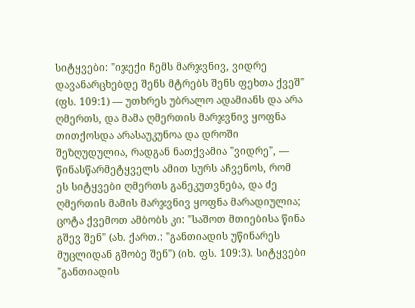სიტყვები: "იჯექი ჩემს მარჯვნივ, ვიდრე დავანარცხებდე შენს მტრებს შენს ფეხთა ქვეშ" (ფს. 109:1) — უთხრეს უბრალო ადამიანს და არა ღმერთს, და მამა ღმერთის მარჯვნივ ყოფნა თითქოსდა არასაუკუნოა და დროში შეზღუდულია, რადგან ნათქვამია "ვიდრე", — წინასწარმეტყველს ამით სურს აჩვენოს, რომ ეს სიტყვები ღმერთს განეკუთვნება, და ძე ღმერთის მამის მარჯვნივ ყოფნა მარადიულია; ცოტა ქვემოთ ამბობს კი: "საშოთ მთიებისა წინა გშევ შენ" (ახ. ქართ.: "განთიადის უწინარეს მუცლიდან გშობე შენ") (იხ. ფს. 109:3). სიტყვები "განთიადის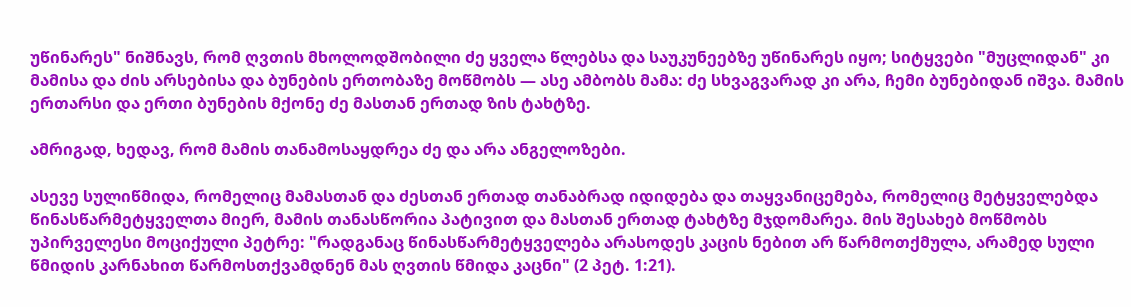უწინარეს" ნიშნავს, რომ ღვთის მხოლოდშობილი ძე ყველა წლებსა და საუკუნეებზე უწინარეს იყო; სიტყვები "მუცლიდან" კი მამისა და ძის არსებისა და ბუნების ერთობაზე მოწმობს — ასე ამბობს მამა: ძე სხვაგვარად კი არა, ჩემი ბუნებიდან იშვა. მამის ერთარსი და ერთი ბუნების მქონე ძე მასთან ერთად ზის ტახტზე.

ამრიგად, ხედავ, რომ მამის თანამოსაყდრეა ძე და არა ანგელოზები.

ასევე სულიწმიდა, რომელიც მამასთან და ძესთან ერთად თანაბრად იდიდება და თაყვანიცემება, რომელიც მეტყველებდა წინასწარმეტყველთა მიერ, მამის თანასწორია პატივით და მასთან ერთად ტახტზე მჯდომარეა. მის შესახებ მოწმობს უპირველესი მოციქული პეტრე: "რადგანაც წინასწარმეტყველება არასოდეს კაცის ნებით არ წარმოთქმულა, არამედ სული წმიდის კარნახით წარმოსთქვამდნენ მას ღვთის წმიდა კაცნი" (2 პეტ. 1:21).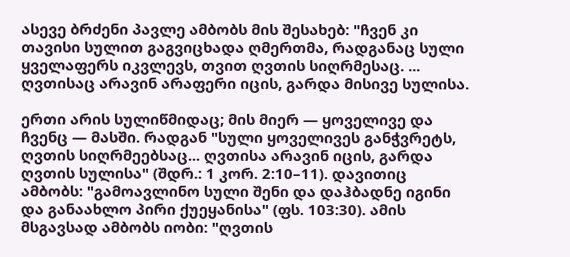ასევე ბრძენი პავლე ამბობს მის შესახებ: "ჩვენ კი თავისი სულით გაგვიცხადა ღმერთმა, რადგანაც სული ყველაფერს იკვლევს, თვით ღვთის სიღრმესაც. ... ღვთისაც არავინ არაფერი იცის, გარდა მისივე სულისა.

ერთი არის სულიწმიდაც; მის მიერ — ყოველივე და ჩვენც — მასში. რადგან "სული ყოველივეს განჭვრეტს, ღვთის სიღრმეებსაც... ღვთისა არავინ იცის, გარდა ღვთის სულისა" (შდრ.: 1 კორ. 2:10–11). დავითიც ამბობს: "გამოავლინო სული შენი და დაჰბადნე იგინი და განაახლო პირი ქუეყანისა" (ფს. 103:30). ამის მსგავსად ამბობს იობი: "ღვთის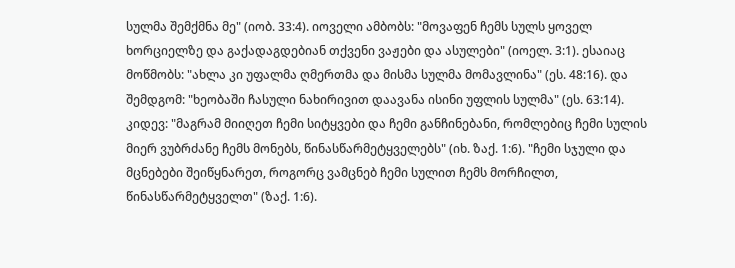სულმა შემქმნა მე" (იობ. 33:4). იოველი ამბობს: "მოვაფენ ჩემს სულს ყოველ ხორციელზე და გაქადაგდებიან თქვენი ვაჟები და ასულები" (იოელ. 3:1). ესაიაც მოწმობს: "ახლა კი უფალმა ღმერთმა და მისმა სულმა მომავლინა" (ეს. 48:16). და შემდგომ: "ხეობაში ჩასული ნახირივით დაავანა ისინი უფლის სულმა" (ეს. 63:14). კიდევ: "მაგრამ მიიღეთ ჩემი სიტყვები და ჩემი განჩინებანი, რომლებიც ჩემი სულის მიერ ვუბრძანე ჩემს მონებს, წინასწარმეტყველებს" (იხ. ზაქ. 1:6). "ჩემი სჯული და მცნებები შეიწყნარეთ, როგორც ვამცნებ ჩემი სულით ჩემს მორჩილთ, წინასწარმეტყველთ" (ზაქ. 1:6).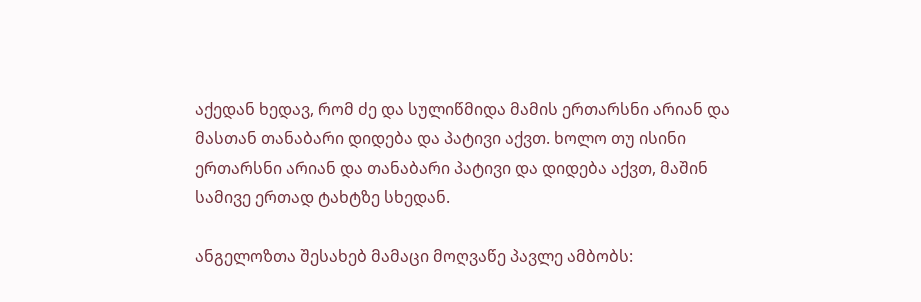აქედან ხედავ, რომ ძე და სულიწმიდა მამის ერთარსნი არიან და მასთან თანაბარი დიდება და პატივი აქვთ. ხოლო თუ ისინი ერთარსნი არიან და თანაბარი პატივი და დიდება აქვთ, მაშინ სამივე ერთად ტახტზე სხედან.

ანგელოზთა შესახებ მამაცი მოღვაწე პავლე ამბობს: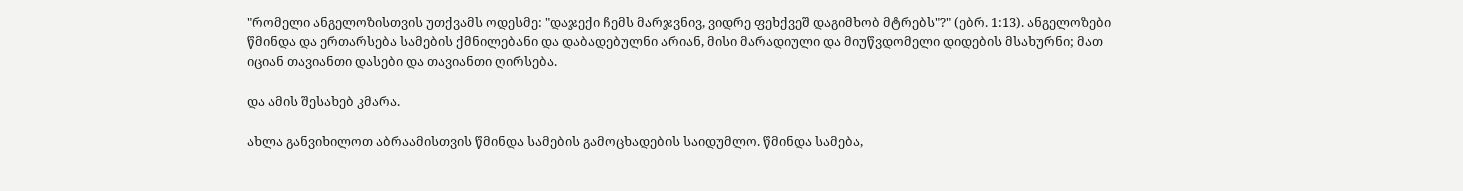"რომელი ანგელოზისთვის უთქვამს ოდესმე: "დაჯექი ჩემს მარჯვნივ, ვიდრე ფეხქვეშ დაგიმხობ მტრებს"?" (ებრ. 1:13). ანგელოზები წმინდა და ერთარსება სამების ქმნილებანი და დაბადებულნი არიან, მისი მარადიული და მიუწვდომელი დიდების მსახურნი; მათ იციან თავიანთი დასები და თავიანთი ღირსება.

და ამის შესახებ კმარა.

ახლა განვიხილოთ აბრაამისთვის წმინდა სამების გამოცხადების საიდუმლო. წმინდა სამება,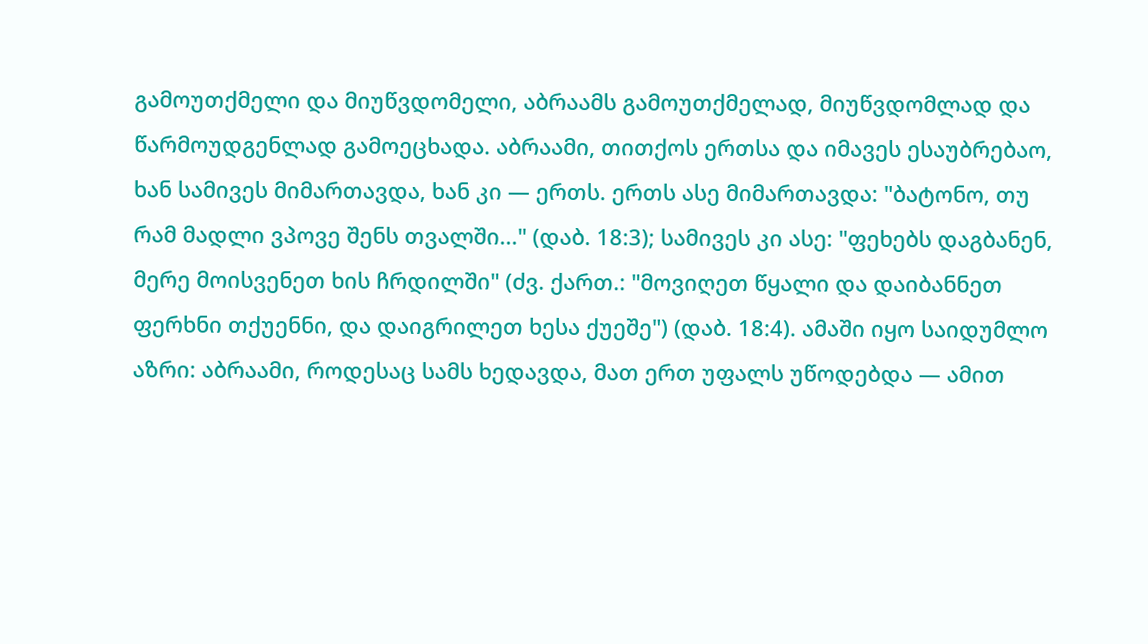გამოუთქმელი და მიუწვდომელი, აბრაამს გამოუთქმელად, მიუწვდომლად და წარმოუდგენლად გამოეცხადა. აბრაამი, თითქოს ერთსა და იმავეს ესაუბრებაო, ხან სამივეს მიმართავდა, ხან კი — ერთს. ერთს ასე მიმართავდა: "ბატონო, თუ რამ მადლი ვპოვე შენს თვალში..." (დაბ. 18:3); სამივეს კი ასე: "ფეხებს დაგბანენ, მერე მოისვენეთ ხის ჩრდილში" (ძვ. ქართ.: "მოვიღეთ წყალი და დაიბანნეთ ფერხნი თქუენნი, და დაიგრილეთ ხესა ქუეშე") (დაბ. 18:4). ამაში იყო საიდუმლო აზრი: აბრაამი, როდესაც სამს ხედავდა, მათ ერთ უფალს უწოდებდა — ამით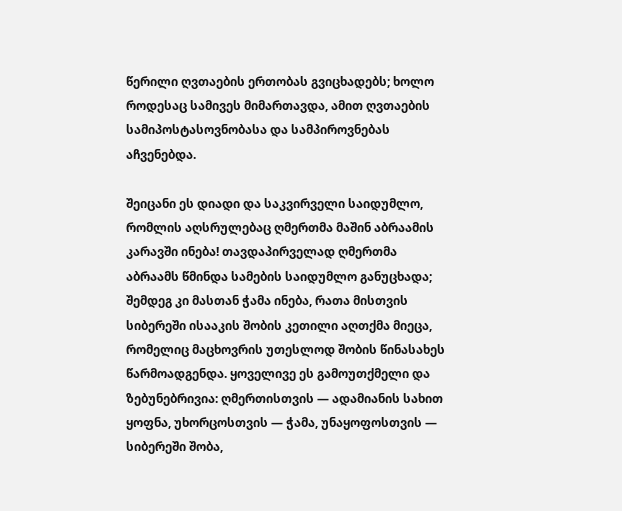წერილი ღვთაების ერთობას გვიცხადებს; ხოლო როდესაც სამივეს მიმართავდა, ამით ღვთაების სამიპოსტასოვნობასა და სამპიროვნებას აჩვენებდა.

შეიცანი ეს დიადი და საკვირველი საიდუმლო, რომლის აღსრულებაც ღმერთმა მაშინ აბრაამის კარავში ინება! თავდაპირველად ღმერთმა აბრაამს წმინდა სამების საიდუმლო განუცხადა; შემდეგ კი მასთან ჭამა ინება, რათა მისთვის სიბერეში ისააკის შობის კეთილი აღთქმა მიეცა, რომელიც მაცხოვრის უთესლოდ შობის წინასახეს წარმოადგენდა. ყოველივე ეს გამოუთქმელი და ზებუნებრივია: ღმერთისთვის — ადამიანის სახით ყოფნა, უხორცოსთვის — ჭამა, უნაყოფოსთვის — სიბერეში შობა,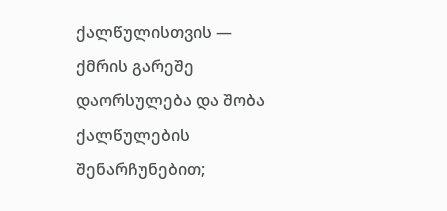ქალწულისთვის — ქმრის გარეშე დაორსულება და შობა ქალწულების შენარჩუნებით;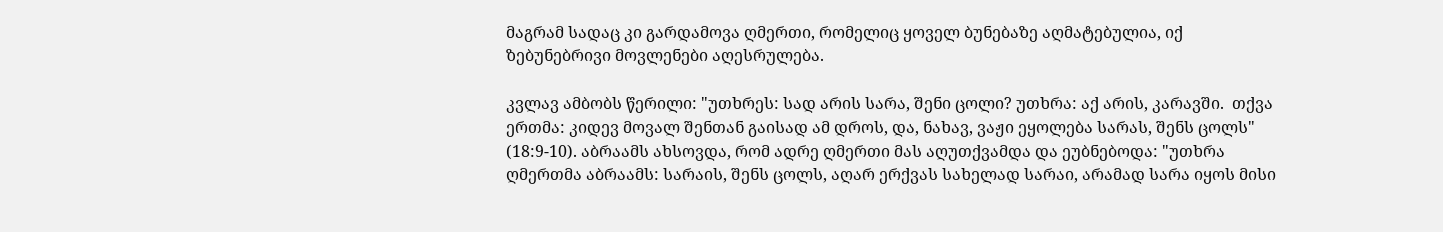მაგრამ სადაც კი გარდამოვა ღმერთი, რომელიც ყოველ ბუნებაზე აღმატებულია, იქ ზებუნებრივი მოვლენები აღესრულება.

კვლავ ამბობს წერილი: "უთხრეს: სად არის სარა, შენი ცოლი? უთხრა: აქ არის, კარავში.  თქვა ერთმა: კიდევ მოვალ შენთან გაისად ამ დროს, და, ნახავ, ვაჟი ეყოლება სარას, შენს ცოლს" (18:9-10). აბრაამს ახსოვდა, რომ ადრე ღმერთი მას აღუთქვამდა და ეუბნებოდა: "უთხრა ღმერთმა აბრაამს: სარაის, შენს ცოლს, აღარ ერქვას სახელად სარაი, არამად სარა იყოს მისი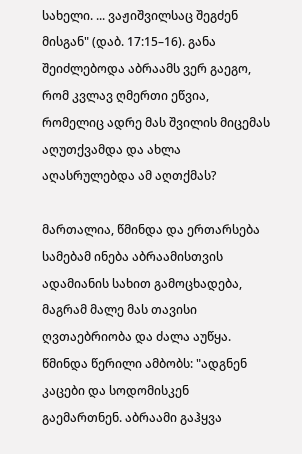სახელი. ... ვაჟიშვილსაც შეგძენ მისგან" (დაბ. 17:15–16). განა შეიძლებოდა აბრაამს ვერ გაეგო, რომ კვლავ ღმერთი ეწვია, რომელიც ადრე მას შვილის მიცემას აღუთქვამდა და ახლა აღასრულებდა ამ აღთქმას?

მართალია, წმინდა და ერთარსება სამებამ ინება აბრაამისთვის ადამიანის სახით გამოცხადება, მაგრამ მალე მას თავისი ღვთაებრიობა და ძალა აუწყა. წმინდა წერილი ამბობს: "ადგნენ კაცები და სოდომისკენ გაემართნენ. აბრაამი გაჰყვა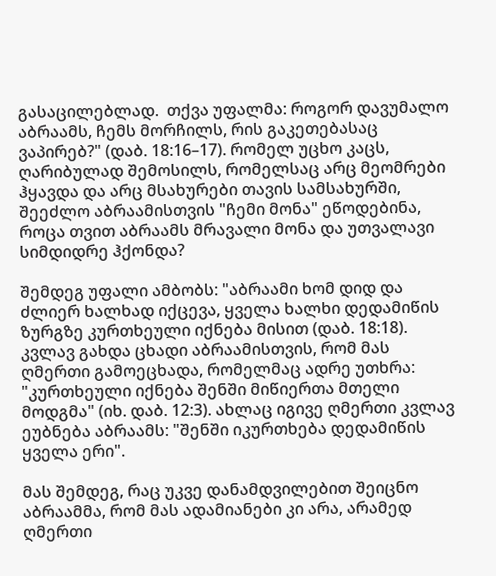გასაცილებლად.  თქვა უფალმა: როგორ დავუმალო აბრაამს, ჩემს მორჩილს, რის გაკეთებასაც ვაპირებ?" (დაბ. 18:16–17). რომელ უცხო კაცს, ღარიბულად შემოსილს, რომელსაც არც მეომრები ჰყავდა და არც მსახურები თავის სამსახურში, შეეძლო აბრაამისთვის "ჩემი მონა" ეწოდებინა, როცა თვით აბრაამს მრავალი მონა და უთვალავი სიმდიდრე ჰქონდა?

შემდეგ უფალი ამბობს: "აბრაამი ხომ დიდ და ძლიერ ხალხად იქცევა, ყველა ხალხი დედამიწის ზურგზე კურთხეული იქნება მისით (დაბ. 18:18). კვლავ გახდა ცხადი აბრაამისთვის, რომ მას ღმერთი გამოეცხადა, რომელმაც ადრე უთხრა: "კურთხეული იქნება შენში მიწიერთა მთელი მოდგმა" (იხ. დაბ. 12:3). ახლაც იგივე ღმერთი კვლავ ეუბნება აბრაამს: "შენში იკურთხება დედამიწის ყველა ერი".

მას შემდეგ, რაც უკვე დანამდვილებით შეიცნო აბრაამმა, რომ მას ადამიანები კი არა, არამედ ღმერთი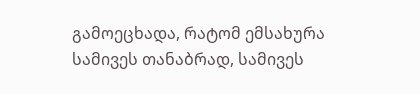გამოეცხადა, რატომ ემსახურა სამივეს თანაბრად, სამივეს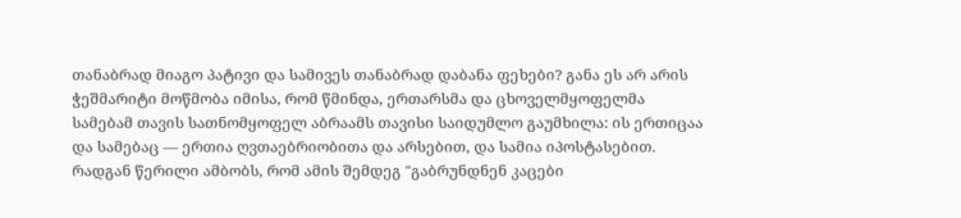თანაბრად მიაგო პატივი და სამივეს თანაბრად დაბანა ფეხები? განა ეს არ არის ჭეშმარიტი მოწმობა იმისა, რომ წმინდა, ერთარსმა და ცხოველმყოფელმა სამებამ თავის სათნომყოფელ აბრაამს თავისი საიდუმლო გაუმხილა: ის ერთიცაა და სამებაც — ერთია ღვთაებრიობითა და არსებით, და სამია იპოსტასებით. რადგან წერილი ამბობს, რომ ამის შემდეგ "გაბრუნდნენ კაცები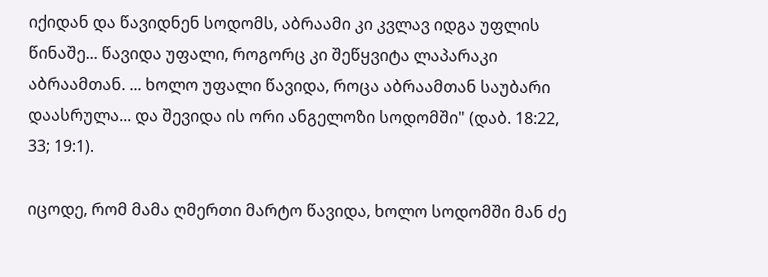იქიდან და წავიდნენ სოდომს, აბრაამი კი კვლავ იდგა უფლის წინაშე... წავიდა უფალი, როგორც კი შეწყვიტა ლაპარაკი აბრაამთან. ... ხოლო უფალი წავიდა, როცა აბრაამთან საუბარი დაასრულა... და შევიდა ის ორი ანგელოზი სოდომში" (დაბ. 18:22, 33; 19:1).

იცოდე, რომ მამა ღმერთი მარტო წავიდა, ხოლო სოდომში მან ძე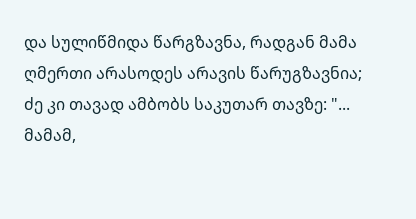და სულიწმიდა წარგზავნა, რადგან მამა ღმერთი არასოდეს არავის წარუგზავნია; ძე კი თავად ამბობს საკუთარ თავზე: "... მამამ,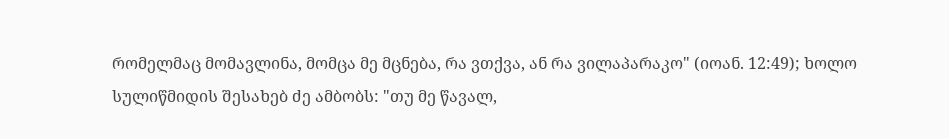რომელმაც მომავლინა, მომცა მე მცნება, რა ვთქვა, ან რა ვილაპარაკო" (იოან. 12:49); ხოლო სულიწმიდის შესახებ ძე ამბობს: "თუ მე წავალ,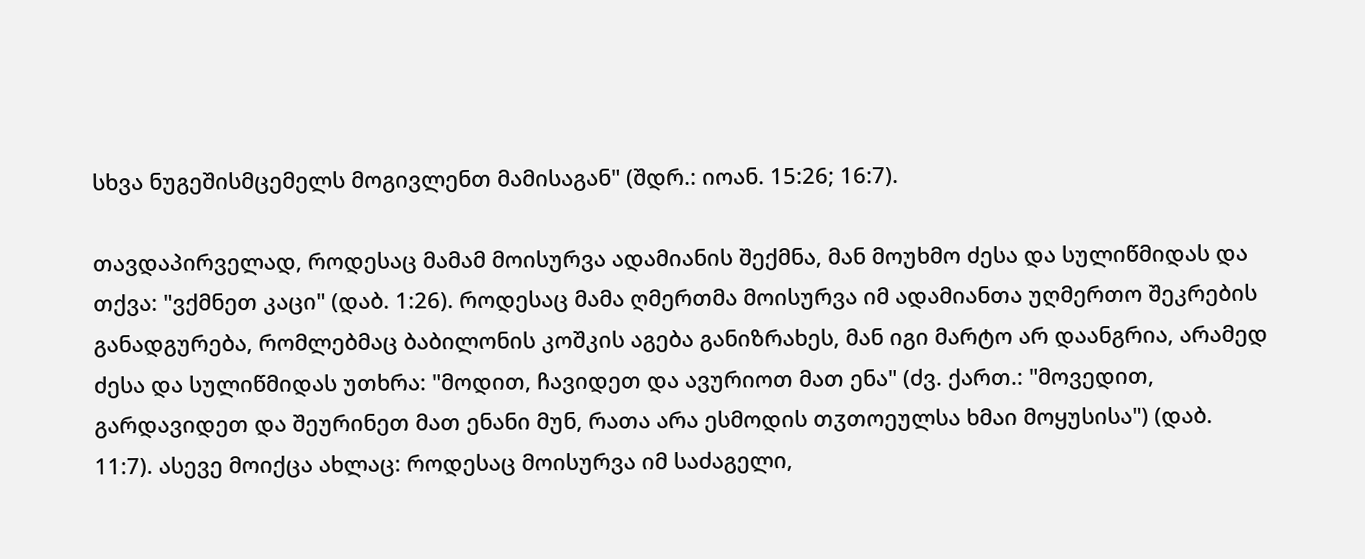სხვა ნუგეშისმცემელს მოგივლენთ მამისაგან" (შდრ.: იოან. 15:26; 16:7).

თავდაპირველად, როდესაც მამამ მოისურვა ადამიანის შექმნა, მან მოუხმო ძესა და სულიწმიდას და თქვა: "ვქმნეთ კაცი" (დაბ. 1:26). როდესაც მამა ღმერთმა მოისურვა იმ ადამიანთა უღმერთო შეკრების განადგურება, რომლებმაც ბაბილონის კოშკის აგება განიზრახეს, მან იგი მარტო არ დაანგრია, არამედ ძესა და სულიწმიდას უთხრა: "მოდით, ჩავიდეთ და ავურიოთ მათ ენა" (ძვ. ქართ.: "მოვედით, გარდავიდეთ და შეურინეთ მათ ენანი მუნ, რათა არა ესმოდის თჳთოეულსა ხმაი მოყუსისა") (დაბ. 11:7). ასევე მოიქცა ახლაც: როდესაც მოისურვა იმ საძაგელი,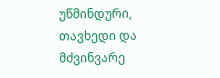უწმინდური, თავხედი და მძვინვარე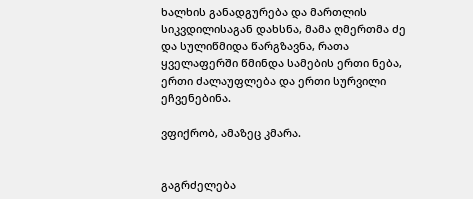ხალხის განადგურება და მართლის სიკვდილისაგან დახსნა, მამა ღმერთმა ძე და სულიწმიდა წარგზავნა, რათა ყველაფერში წმინდა სამების ერთი ნება, ერთი ძალაუფლება და ერთი სურვილი ეჩვენებინა.

ვფიქრობ, ამაზეც კმარა.


გაგრძელება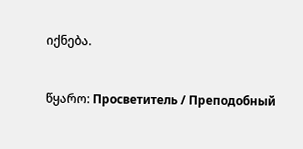იქნება.


წყარო: Просветитель / Преподобный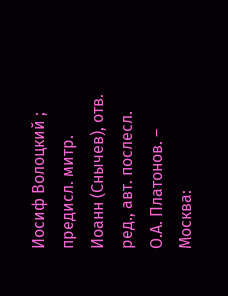Иосиф Волоцкий ; предисл. митр. Иоанн (Снычев), отв. ред., авт. послесл. О.А. Платонов. – Москва: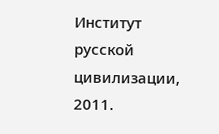Институт русской цивилизации, 2011.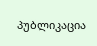პუბლიკაცია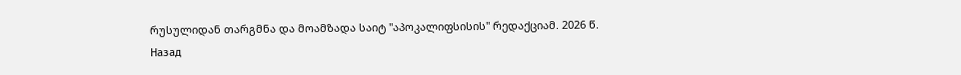რუსულიდან თარგმნა და მოამზადა საიტ "აპოკალიფსისის" რედაქციამ. 2026 წ.
Назад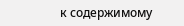к содержимому